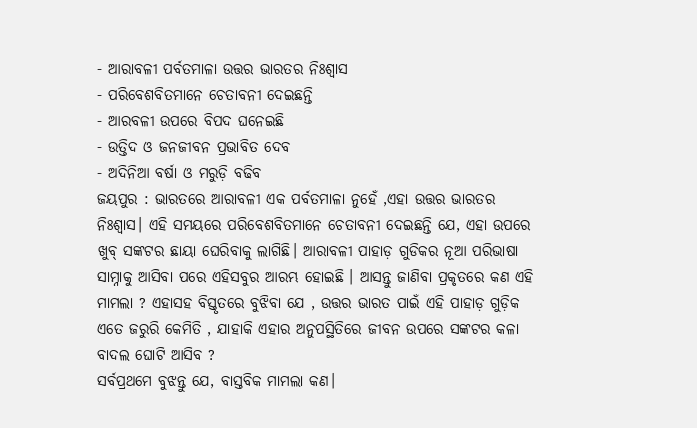- ଆରାବଳୀ ପର୍ବତମାଳା ଉତ୍ତର ଭାରତର ନିଃଶ୍ୱାସ
- ପରିବେଶବିତମାନେ ଚେତାବନୀ ଦେଇଛନ୍ତି
- ଆରବଳୀ ଉପରେ ବିପଦ ଘନେଇଛି
- ଉତ୍ତିଦ ଓ ଜନଜୀବନ ପ୍ରଭାବିତ ଦେବ
- ଅଦିନିଆ ବର୍ଷା ଓ ମରୁଡ଼ି ବଢିବ
ଜୟପୁର : ଭାରତରେ ଆରାବଳୀ ଏକ ପର୍ବତମାଳା ନୁହେଁ ,ଏହା ଉତ୍ତର ଭାରତର ନିଃଶ୍ୱାସ। ଏହି ସମୟରେ ପରିବେଶବିତମାନେ ଚେତାବନୀ ଦେଇଛନ୍ତି ଯେ, ଏହା ଉପରେ ଖୁବ୍ ସଙ୍କଟର ଛାୟା ଘେରିବାକୁ ଲାଗିଛି। ଆରାବଳୀ ପାହାଡ଼ ଗୁଡିକର ନୂଆ ପରିଭାଷା ସାମ୍ନାକୁ ଆସିବା ପରେ ଏହିସବୁର ଆରମ୍ଭ ହୋଇଛି । ଆସନ୍ତୁ ଜାଣିବା ପ୍ରକୃତରେ କଣ ଏହି ମାମଲା ? ଏହାସହ ବିସ୍ତୃତରେ ବୁଝିବା ଯେ , ଉତ୍ତର ଭାରତ ପାଇଁ ଏହି ପାହାଡ଼ ଗୁଡ଼ିକ ଏତେ ଜରୁରି କେମିତି , ଯାହାକି ଏହାର ଅନୁପସ୍ଥିତିରେ ଜୀବନ ଉପରେ ସଙ୍କଟର କଳା ବାଦଲ ଘୋଟି ଆସିବ ?
ସର୍ବପ୍ରଥମେ ବୁଝନ୍ତୁ ଯେ, ବାସ୍ତବିକ ମାମଲା କଣ।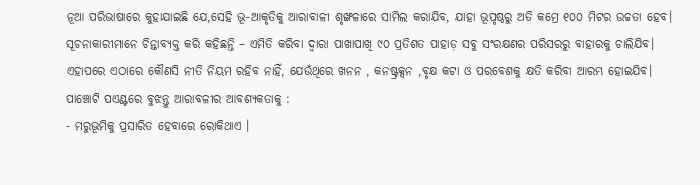ନୂଆ ପରିଭାଷାରେ କୁହାଯାଇଛି ଯେ,ସେହି ଭୂ-ଆକୃତିକୁ ଆରାବାଳୀ ଶୃଙ୍ଖଳାରେ ସାମିଲ କରାଯିବ, ଯାହା ଭୂପୃଷ୍ଠରୁ ଅତି କମ୍ରେ ୧୦୦ ମିଟର ଉଚ୍ଚତା ହେବ। ସୂଚନାକାରୀମାନେ ଚିନ୍ତାବ୍ୟକ୍ତ କରି କହିଛନ୍ତି – ଏମିତି କରିବା ଦ୍ୱାରା ପାଖାପାଖି ୯୦ ପ୍ରତିଶତ ପାହାଡ଼ ସବୁ ସଂରକ୍ଷଣର ପରିସରରୁ ବାହାରକୁ ଚାଲିଯିବ। ଏହାପରେ ଏଠାରେ କୌଣସି ନୀତି ନିୟମ ରହିବ ନାହିଁ, ଯେଉଁଥିରେ ଖନନ , କନଷ୍ଟ୍ରକ୍ସନ ,ବୃକ୍ଷ କଟା ଓ ପରବେଶକୁ କ୍ଷତି କରିବା ଆରମ୍ଭ ହୋଇଯିବ।
ପାଞ୍ଚୋଟି ପଏଣ୍ଟରେ ବୁଝନ୍ତୁ ଆରାବଳୀର ଆବଶ୍ୟକତାକୁ :
- ମରୁଭୂମିକୁ ପ୍ରସାରିତ ହେବାରେ ରୋକିଥାଏ ।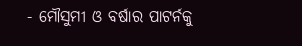- ମୌସୁମୀ ଓ ବର୍ଷାର ପାଟର୍ନକୁ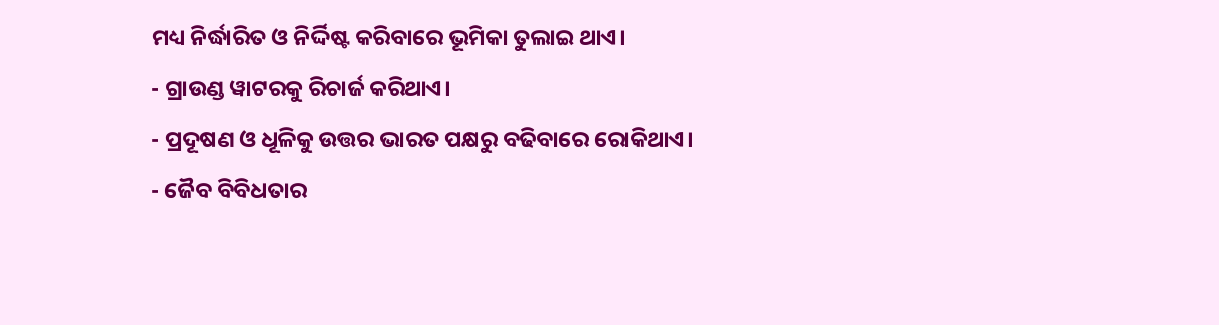ମଧ୍ୟ ନିର୍ଦ୍ଧାରିତ ଓ ନିର୍ଦ୍ଦିଷ୍ଟ କରିବାରେ ଭୂମିକା ତୁଲାଇ ଥାଏ।
- ଗ୍ରାଉଣ୍ଡ ୱାଟରକୁ ରିଚାର୍ଜ କରିଥାଏ।
- ପ୍ରଦୂଷଣ ଓ ଧୂଳିକୁ ଉତ୍ତର ଭାରତ ପକ୍ଷରୁ ବଢିବାରେ ରୋକିଥାଏ।
- ଜୈବ ବିବିଧତାର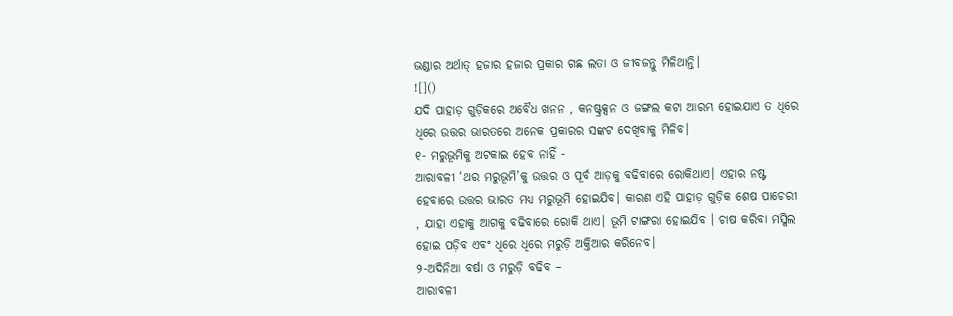ଭଣ୍ଡାର ଅର୍ଥାତ୍ ହଜାର ହଜାର ପ୍ରକାର ଗଛ ଲତା ଓ ଜୀବଜନ୍ତୁ ମିଳିଥାନ୍ତି।
![]()
ଯଦି ପାହାଡ଼ ଗୁଡ଼ିକରେ ଅବୈଧ ଖନନ , କନଷ୍ଟ୍ରକ୍ସନ ଓ ଜଙ୍ଗଲ କଟା ଆରମ୍ଭ ହୋଇଯାଏ ତ ଧିରେ ଧିରେ ଉତ୍ତର ଭାରତରେ ଅନେକ ପ୍ରକାରର ସଙ୍କଟ ଦେଖିବାକୁ ମିଳିବ।
୧- ମରୁଭୂମିକୁ ଅଟକାଇ ହେବ ନାହିଁ -
ଆରାବଳୀ ‘ଥର ମରୁଭୂମି’କୁ ଉତ୍ତର ଓ ପୂର୍ବ ଆଡ଼କୁ ବଢିବାରେ ରୋକିଥାଏ। ଏହାର ନଷ୍ଟ ହେବାରେ ଉତ୍ତର ଭାରତ ମଧ୍ୟ ମରୁଭୂମି ହୋଇଯିବ। କାରଣ ଏହି ପାହାଡ଼ ଗୁଡ଼ିକ ଶେଷ ପାଚେରୀ , ଯାହା ଏହାକୁ ଆଗକୁ ବଢିବାରେ ରୋକି ଥାଏ। ଭୂମି ଟାଙ୍ଗରା ହୋଇଯିବ । ଚାଷ କରିବା ମସ୍କିଲ ହୋଇ ପଡ଼ିବ ଏବଂ ଧିରେ ଧିରେ ମରୁଡ଼ି ଅକ୍ତିଆର କରିନେବ।
୨-ଅଦିନିଆ ବର୍ଷା ଓ ମରୁଡ଼ି ବଢିବ –
ଆରାବଳୀ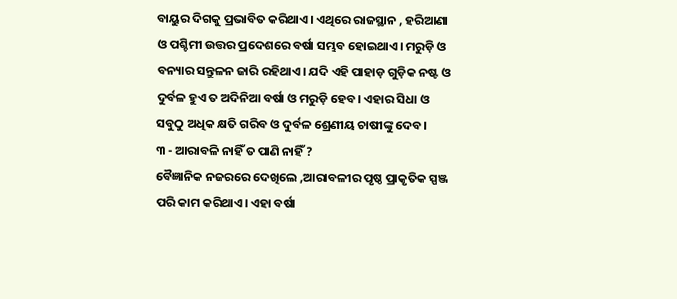ବାୟୁର ଦିଗକୁ ପ୍ରଭାବିତ କରିଥାଏ। ଏଥିରେ ରାଜସ୍ଥାନ , ହରିଆଣା ଓ ପଶ୍ଚିମୀ ଉତ୍ତର ପ୍ରଦେଶରେ ବର୍ଷା ସମ୍ଭବ ହୋଇଥାଏ। ମରୁଡ଼ି ଓ ବନ୍ୟାର ସନ୍ତୁଳନ ଜାରି ରହିଥାଏ। ଯଦି ଏହି ପାହାଡ଼ ଗୁଡ଼ିକ ନଷ୍ଟ ଓ ଦୁର୍ବଳ ହୁଏ ତ ଅଦିନିଆ ବର୍ଷା ଓ ମରୁଡ଼ି ହେବ। ଏହାର ସିଧା ଓ ସବୁଠୁ ଅଧିକ କ୍ଷତି ଗରିବ ଓ ଦୁର୍ବଳ ଶ୍ରେଣୀୟ ଚାଷୀଙ୍କୁ ଦେବ।
୩ - ଆରାବଳି ନାହିଁ ତ ପାଣି ନାହିଁ ?
ବୈଜ୍ଞାନିକ ନଜରରେ ଦେଖିଲେ ,ଆରାବଳୀର ପୃଷ୍ଠ ପ୍ରାକୃତିକ ସ୍ପଞ୍ଜ ପରି କାମ କରିଥାଏ। ଏହା ବର୍ଷା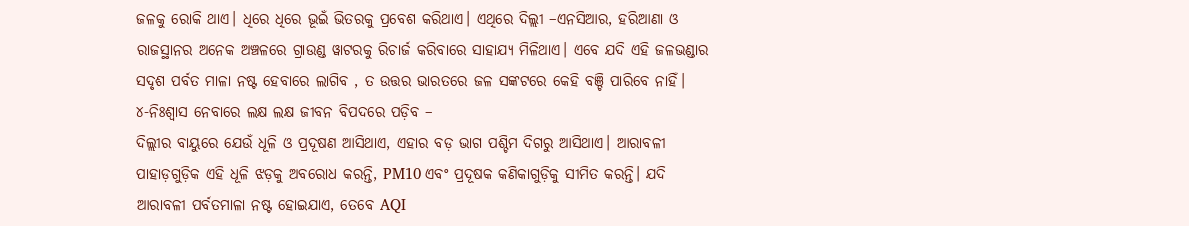ଜଳକୁ ରୋକି ଥାଏ। ଧିରେ ଧିରେ ଭୂଇଁ ଭିତରକୁ ପ୍ରବେଶ କରିଥାଏ। ଏଥିରେ ଦିଲ୍ଲୀ –ଏନସିଆର, ହରିଆଣା ଓ ରାଜସ୍ଥାନର ଅନେକ ଅଞ୍ଚଳରେ ଗ୍ରାଉଣ୍ଡ ୱାଟରକୁ ରିଚାର୍ଜ କରିବାରେ ସାହାଯ୍ୟ ମିଳିଥାଏ। ଏବେ ଯଦି ଏହି ଜଳଭଣ୍ଡାର ସଦୃଶ ପର୍ବତ ମାଳା ନଷ୍ଟ ହେବାରେ ଲାଗିବ , ତ ଉତ୍ତର ଭାରତରେ ଜଳ ସଙ୍କଟରେ କେହି ବଞ୍ଚି ପାରିବେ ନାହିଁ।
୪-ନିଃଶ୍ୱାସ ନେବାରେ ଲକ୍ଷ ଲକ୍ଷ ଜୀବନ ବିପଦରେ ପଡ଼ିବ –
ଦିଲ୍ଲୀର ବାୟୁରେ ଯେଉଁ ଧୂଳି ଓ ପ୍ରଦୂଷଣ ଆସିଥାଏ, ଏହାର ବଡ଼ ଭାଗ ପଶ୍ଚିମ ଦିଗରୁ ଆସିଥାଏ। ଆରାବଳୀ ପାହାଡ଼ଗୁଡ଼ିକ ଏହି ଧୂଳି ଝଡ଼କୁ ଅବରୋଧ କରନ୍ତି, PM10 ଏବଂ ପ୍ରଦୂଷକ କଣିକାଗୁଡ଼ିକୁ ସୀମିତ କରନ୍ତି। ଯଦି ଆରାବଳୀ ପର୍ବତମାଳା ନଷ୍ଟ ହୋଇଯାଏ, ତେବେ AQI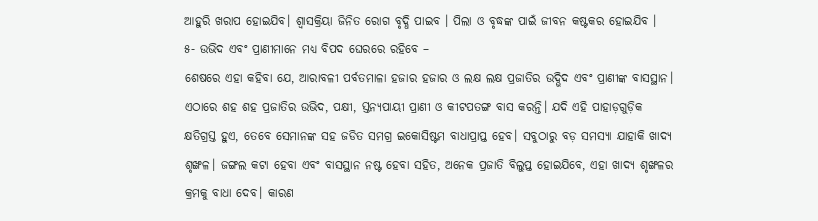ଆହୁରି ଖରାପ ହୋଇଯିବ। ଶ୍ବାସକ୍ରିୟା ଜିନିତ ରୋଗ ବୃଦ୍ଧି ପାଇବ । ପିଲା ଓ ବୃଦ୍ଧଙ୍କ ପାଇଁ ଜୀବନ କଷ୍ଟକର ହୋଇଯିବ ।
୫- ଉଭିଦ ଏବଂ ପ୍ରାଣୀମାନେ ମଧ୍ୟ ବିପଦ ଘେରରେ ରହିବେ –
ଶେଷରେ ଏହା କହିବା ଯେ, ଆରାବଳୀ ପର୍ବତମାଳା ହଜାର ହଜାର ଓ ଲକ୍ଷ ଲକ୍ଷ ପ୍ରଜାତିର ଉଦ୍ଭିଦ ଏବଂ ପ୍ରାଣୀଙ୍କ ବାସସ୍ଥାନ। ଏଠାରେ ଶହ ଶହ ପ୍ରଜାତିର ଉଭିଦ, ପକ୍ଷୀ, ସ୍ତନ୍ୟପାୟୀ ପ୍ରାଣୀ ଓ କୀଟପତଙ୍ଗ ବାସ କରନ୍ତି। ଯଦି ଏହି ପାହାଡ଼ଗୁଡ଼ିକ କ୍ଷତିଗ୍ରସ୍ତ ହୁଏ, ତେବେ ସେମାନଙ୍କ ସହ ଜଡିତ ସମଗ୍ର ଇକୋସିଷ୍ଟମ ବାଧାପ୍ରାପ୍ତ ହେବ। ସବୁଠାରୁ ବଡ଼ ସମସ୍ୟା ଯାହାକି ଖାଦ୍ୟ ଶୃଙ୍ଖଳ। ଜଙ୍ଗଲ କଟା ହେବା ଏବଂ ବାସସ୍ଥାନ ନଷ୍ଟ ହେବା ସହିତ, ଅନେକ ପ୍ରଜାତି ବିଲୁପ୍ତ ହୋଇଯିବେ, ଏହା ଖାଦ୍ୟ ଶୃଙ୍ଖଳର କ୍ରମକୁ ବାଧା ଦେବ। କାରଣ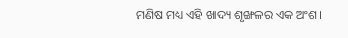ମଣିଷ ମଧ୍ୟ ଏହି ଖାଦ୍ୟ ଶୃଙ୍ଖଳର ଏକ ଅଂଶ।